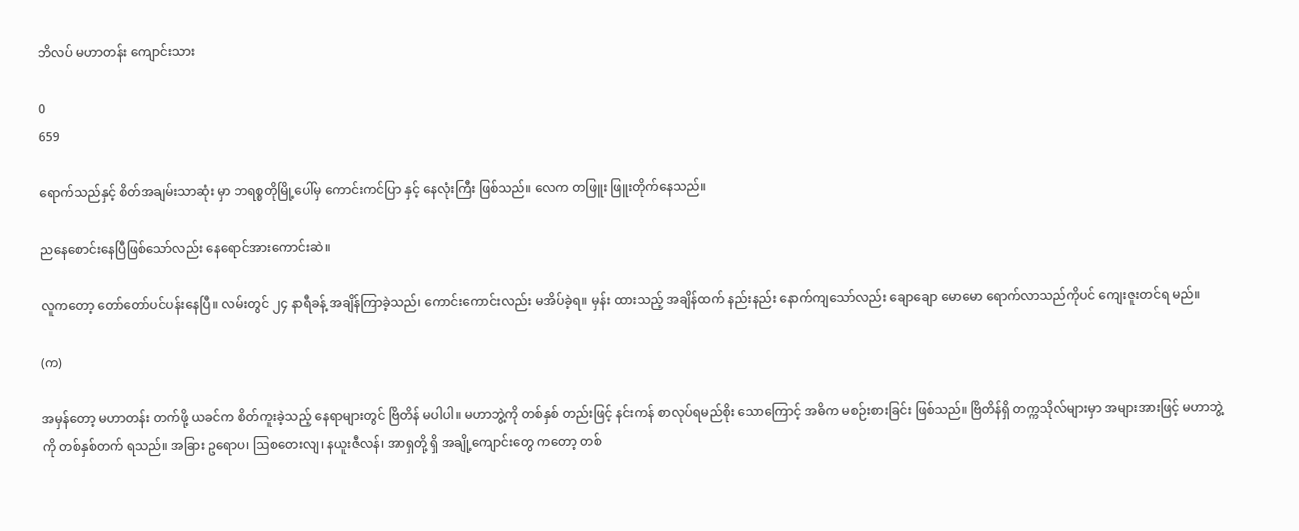ဘိလပ် မဟာတန်း ကျောင်းသား

0
659

ရောက်သည်နှင့် စိတ်အချမ်းသာဆုံး မှာ ဘရစ္စတိုမြို့ပေါ်မှ ကောင်းကင်ပြာ နှင့် နေလုံးကြီး ဖြစ်သည်။ လေက တဖြူး ဖြူးတိုက်နေသည်။

ညနေစောင်းနေပြီဖြစ်သော်လည်း နေရောင်အားကောင်းဆဲ။

လူကတော့ တော်တော်ပင်ပန်းနေပြီ။ လမ်းတွင် ၂၄ နာရီခန့် အချိန်ကြာခဲ့သည်၊ ကောင်းကောင်းလည်း မအိပ်ခဲ့ရ။ မှန်း ထားသည့် အချိန်ထက် နည်းနည်း နောက်ကျသော်လည်း ချောချော မောမော ရောက်လာသည်ကိုပင် ကျေးဇူးတင်ရ မည်။

(က)

အမှန်တော့ မဟာတန်း တက်ဖို့ ယခင်က စိတ်ကူးခဲ့သည့် နေရာများတွင် ဗြိတိန် မပါပါ။ မဟာဘွဲ့ကို တစ်နှစ် တည်းဖြင့် နင်းကန် စာလုပ်ရမည်စိုး သောကြောင့် အဓိက မစဉ်းစားခြင်း ဖြစ်သည်။ ဗြိတိန်ရှိ တက္ကသိုလ်များမှာ အများအားဖြင့် မဟာဘွဲ့ကို တစ်နှစ်တက် ရသည်။ အခြား ဥရောပ၊ ဩစတေးလျ၊ နယူးဇီလန်၊ အာရှတို့ ရှိ အချို့ကျောင်းတွေ ကတော့ တစ်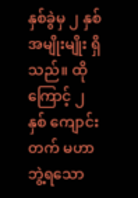နှစ်ခွဲမှ ၂ နှစ် အမျိုးမျိုး ရှိသည်။ ထိုကြောင့် ၂ နှစ် ကျောင်းတက် မဟာဘွဲ့ရသော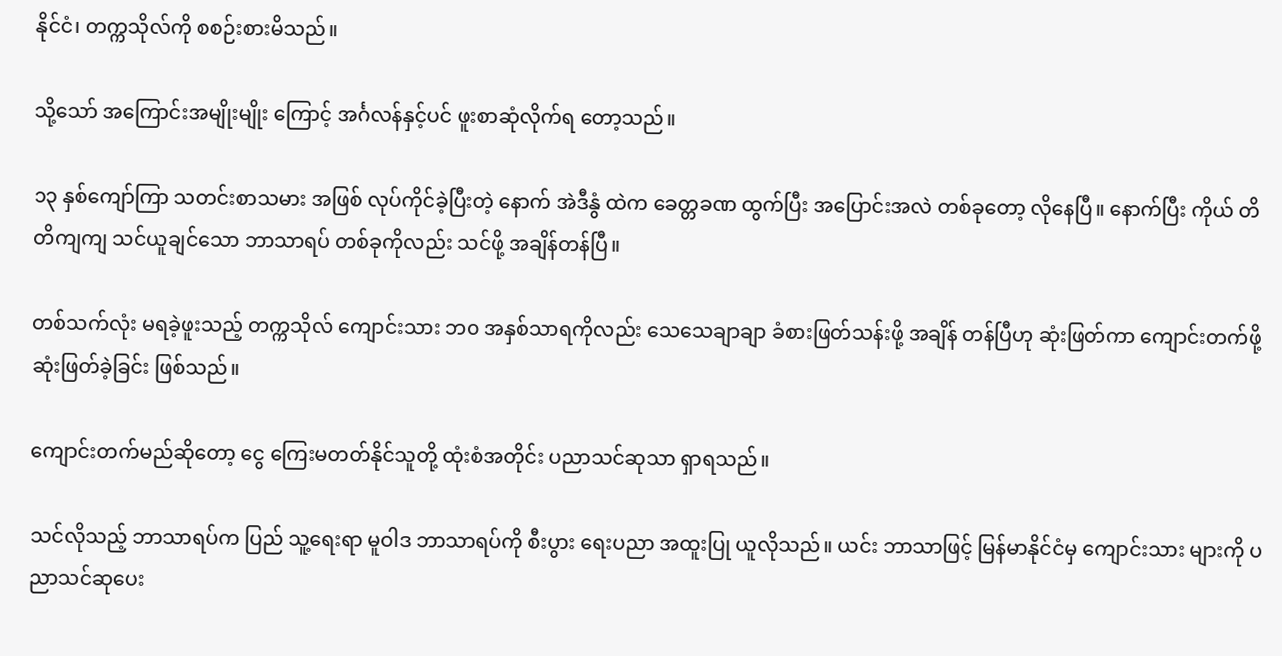နိုင်ငံ၊ တက္ကသိုလ်ကို စစဉ်းစားမိသည်။

သို့သော် အကြောင်းအမျိုးမျိုး ကြောင့် အင်္ဂလန်နှင့်ပင် ဖူးစာဆုံလိုက်ရ တော့သည်။

၁၃ နှစ်ကျော်ကြာ သတင်းစာသမား အဖြစ် လုပ်ကိုင်ခဲ့ပြီးတဲ့ နောက် အဲဒီနွံ ထဲက ခေတ္တခဏ ထွက်ပြီး အပြောင်းအလဲ တစ်ခုတော့ လိုနေပြီ။ နောက်ပြီး ကိုယ် တိတိကျကျ သင်ယူချင်သော ဘာသာရပ် တစ်ခုကိုလည်း သင်ဖို့ အချိန်တန်ပြီ။

တစ်သက်လုံး မရခဲ့ဖူးသည့် တက္ကသိုလ် ကျောင်းသား ဘ၀ အနှစ်သာရကိုလည်း သေသေချာချာ ခံစားဖြတ်သန်းဖို့ အချိန် တန်ပြီဟု ဆုံးဖြတ်ကာ ကျောင်းတက်ဖို့ ဆုံးဖြတ်ခဲ့ခြင်း ဖြစ်သည်။

ကျောင်းတက်မည်ဆိုတော့ ငွေ ကြေးမတတ်နိုင်သူတို့ ထုံးစံအတိုင်း ပညာသင်ဆုသာ ရှာရသည်။

သင်လိုသည့် ဘာသာရပ်က ပြည် သူ့ရေးရာ မူဝါဒ ဘာသာရပ်ကို စီးပွား ရေးပညာ အထူးပြု ယူလိုသည်။ ယင်း ဘာသာဖြင့် မြန်မာနိုင်ငံမှ ကျောင်းသား များကို ပညာသင်ဆုပေး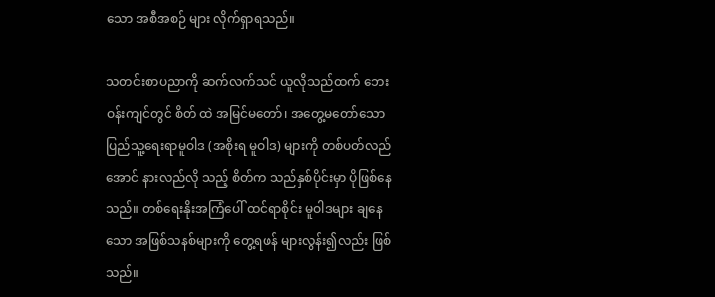သော အစီအစဉ် များ လိုက်ရှာရသည်။

သတင်းစာပညာကို ဆက်လက်သင် ယူလိုသည်ထက် ဘေးဝန်းကျင်တွင် စိတ် ထဲ အမြင်မတော်၊ အတွေ့မတော်သော ပြည်သူ့ရေးရာမူဝါဒ (အစိုးရ မူဝါဒ) များကို တစ်ပတ်လည်အောင် နားလည်လို သည့် စိတ်က သည်နှစ်ပိုင်းမှာ ပိုဖြစ်နေ သည်။ တစ်ရေးနိုးအကြံပေါ် ထင်ရာစိုင်း မူဝါဒများ ချနေသော အဖြစ်သနစ်များကို တွေ့ရဖန် များလွန်း၍လည်း ဖြစ်သည်။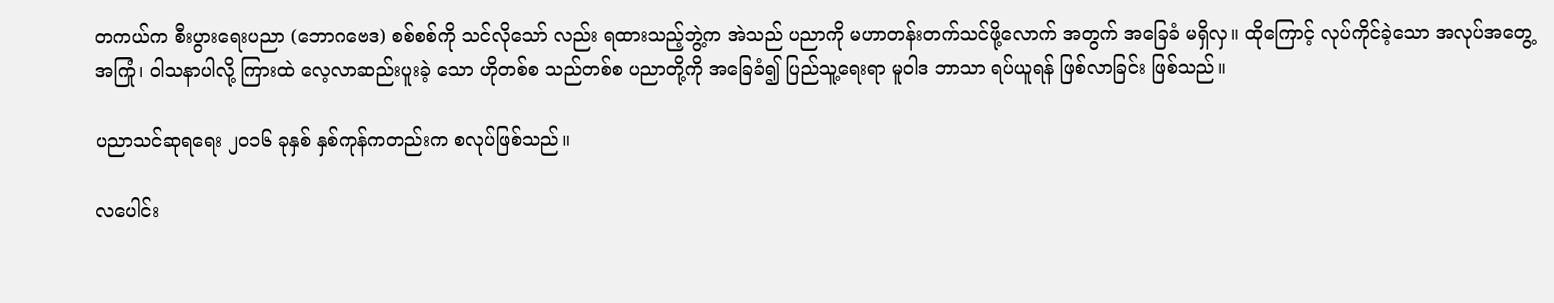တကယ်က စီးပွားရေးပညာ (ဘောဂဗေဒ) စစ်စစ်ကို သင်လိုသော် လည်း ရထားသည့်ဘွဲ့က အဲသည် ပညာကို မဟာတန်းတက်သင်ဖို့လောက် အတွက် အခြေခံ မရှိလှ။ ထိုကြောင့် လုပ်ကိုင်ခဲ့သော အလုပ်အတွေ့အကြုံ၊ ဝါသနာပါလို့ ကြားထဲ လေ့လာဆည်းပူးခဲ့ သော ဟိုတစ်စ သည်တစ်စ ပညာတို့ကို အခြေခံ၍ ပြည်သူ့ရေးရာ မူဝါဒ ဘာသာ ရပ်ယူရန် ဖြစ်လာခြင်း ဖြစ်သည်။

ပညာသင်ဆုရရေး ၂၀၁၆ ခုနှစ် နှစ်ကုန်ကတည်းက စလုပ်ဖြစ်သည်။

လပေါင်း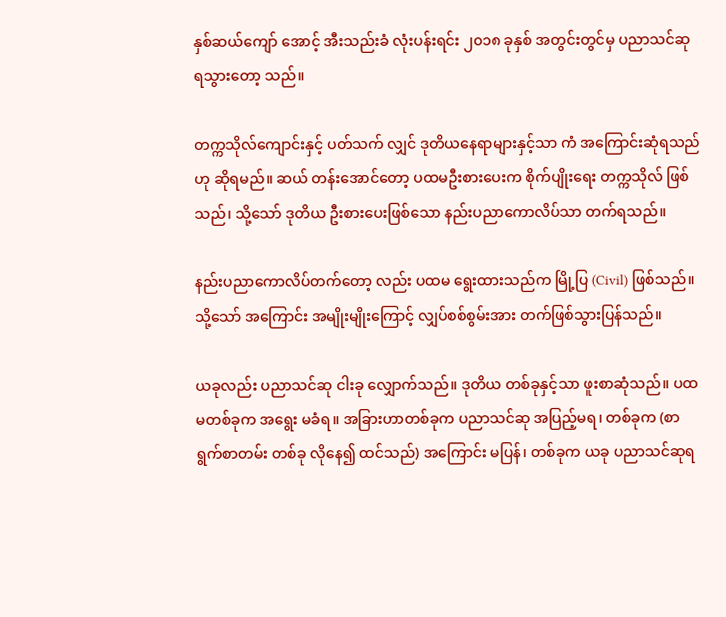နှစ်ဆယ်ကျော် အောင့် အီးသည်းခံ လုံးပန်းရင်း ၂၀၁၈ ခုနှစ် အတွင်းတွင်မှ ပညာသင်ဆု ရသွားတော့ သည်။

တက္ကသိုလ်ကျောင်းနှင့် ပတ်သက် လျှင် ဒုတိယနေရာများနှင့်သာ ကံ အကြောင်းဆုံရသည်ဟု ဆိုရမည်။ ဆယ် တန်းအောင်တော့ ပထမဦးစားပေးက စိုက်ပျိုးရေး တက္ကသိုလ် ဖြစ်သည်၊ သို့သော် ဒုတိယ ဦးစားပေးဖြစ်သော နည်းပညာကောလိပ်သာ တက်ရသည်။

နည်းပညာကောလိပ်တက်တော့ လည်း ပထမ ရွေးထားသည်က မြို့ပြ (Civil) ဖြစ်သည်။ သို့သော် အကြောင်း အမျိုးမျိုးကြောင့် လျှပ်စစ်စွမ်းအား တက်ဖြစ်သွားပြန်သည်။

ယခုလည်း ပညာသင်ဆု ငါးခု လျှောက်သည်။ ဒုတိယ တစ်ခုနှင့်သာ ဖူးစာဆုံသည်။ ပထမတစ်ခုက အရွေး မခံရ။ အခြားဟာတစ်ခုက ပညာသင်ဆု အပြည့်မရ၊ တစ်ခုက (စာရွက်စာတမ်း တစ်ခု လိုနေ၍ ထင်သည်) အကြောင်း မပြန်၊ တစ်ခုက ယခု ပညာသင်ဆုရ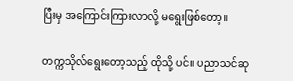ပြီးမှ အကြောင်းကြားလာလို့ မရွေးဖြစ်တော့။

တက္ကသိုလ်ရွေးတော့သည့် ထိုသို့ ပင်။ ပညာသင်ဆု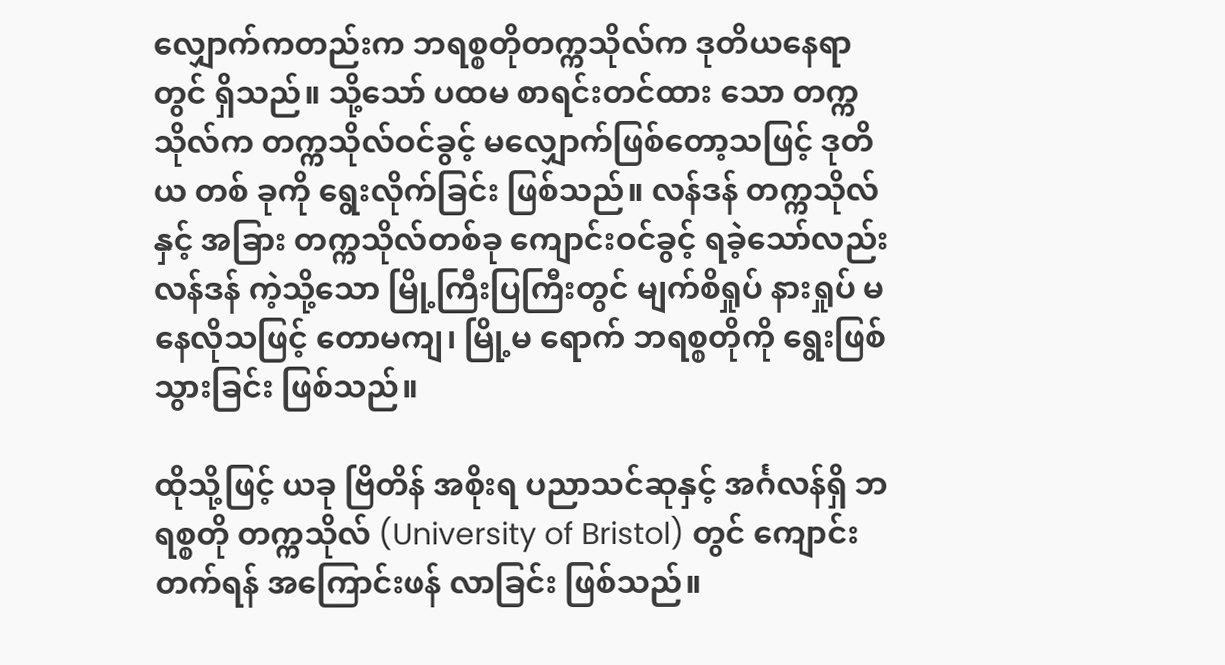လျှောက်ကတည်းက ဘရစ္စတိုတက္ကသိုလ်က ဒုတိယနေရာတွင် ရှိသည်။ သို့သော် ပထမ စာရင်းတင်ထား သော တက္ကသိုလ်က တက္ကသိုလ်ဝင်ခွင့် မလျှောက်ဖြစ်တော့သဖြင့် ဒုတိယ တစ် ခုကို ရွေးလိုက်ခြင်း ဖြစ်သည်။ လန်ဒန် တက္ကသိုလ်နှင့် အခြား တက္ကသိုလ်တစ်ခု ကျောင်းဝင်ခွင့် ရခဲ့သော်လည်း လန်ဒန် ကဲ့သို့သော မြို့ကြီးပြကြီးတွင် မျက်စိရှုပ် နားရှုပ် မနေလိုသဖြင့် တောမကျ၊ မြို့မ ရောက် ဘရစ္စတိုကို ရွေးဖြစ်သွားခြင်း ဖြစ်သည်။

ထိုသို့ဖြင့် ယခု ဗြိတိန် အစိုးရ ပညာသင်ဆုနှင့် အင်္ဂလန်ရှိ ဘရစ္စတို တက္ကသိုလ် (University of Bristol) တွင် ကျောင်းတက်ရန် အကြောင်းဖန် လာခြင်း ဖြစ်သည်။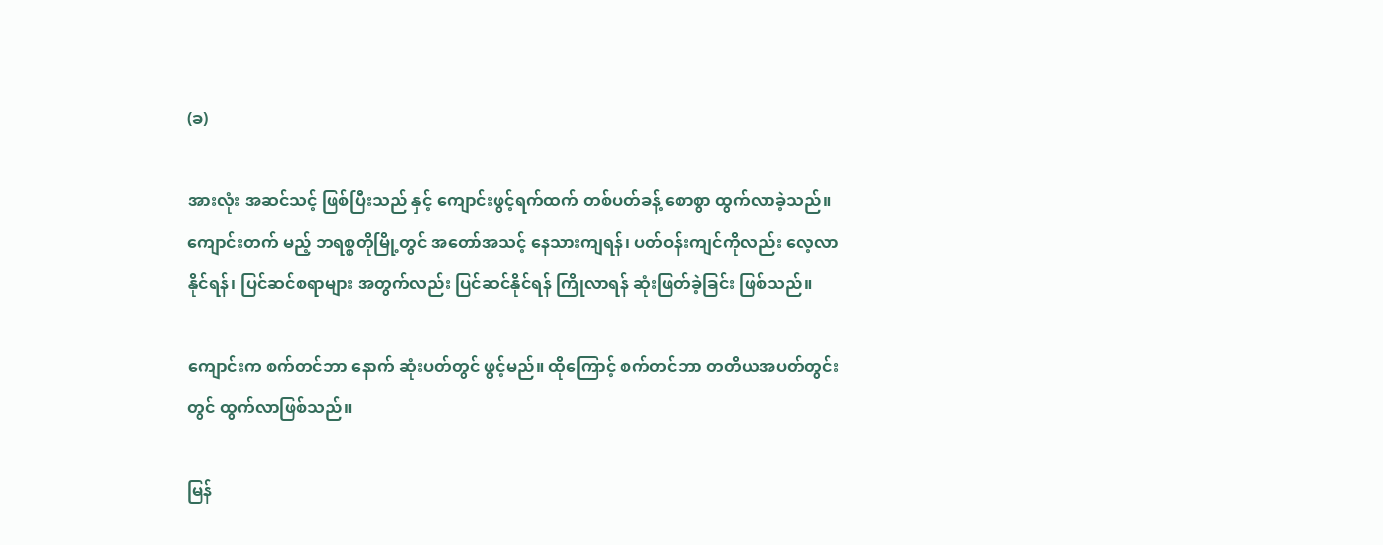(ခ)

အားလုံး အဆင်သင့် ဖြစ်ပြီးသည် နှင့် ကျောင်းဖွင့်ရက်ထက် တစ်ပတ်ခန့် စောစွာ ထွက်လာခဲ့သည်။ ကျောင်းတက် မည့် ဘရစ္စတိုမြို့တွင် အတော်အသင့် နေသားကျရန်၊ ပတ်ဝန်းကျင်ကိုလည်း လေ့လာနိုင်ရန်၊ ပြင်ဆင်စရာများ အတွက်လည်း ပြင်ဆင်နိုင်ရန် ကြိုလာရန် ဆုံးဖြတ်ခဲ့ခြင်း ဖြစ်သည်။

ကျောင်းက စက်တင်ဘာ နောက် ဆုံးပတ်တွင် ဖွင့်မည်။ ထိုကြောင့် စက်တင်ဘာ တတိယအပတ်တွင်းတွင် ထွက်လာဖြစ်သည်။

မြန်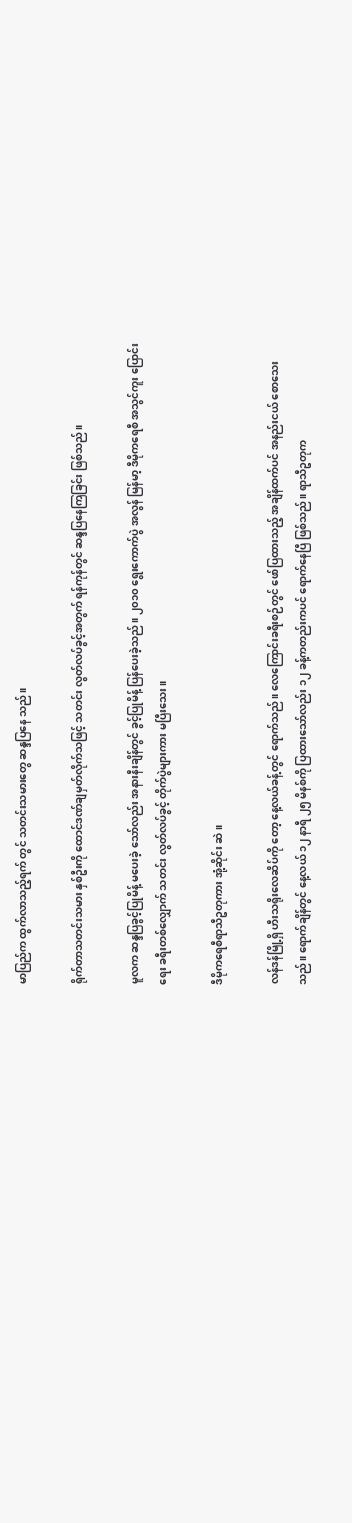မာပြည်က ထွက်လာသည့်ရက် တွင် သတင်းသမားတွေ ဆန္ဒပြနေ သည်။

ရိုက်တာသတင်းသမား နှစ်ဦးကို ထောင်ဒဏ်ချမှတ်လိုက်သဖြင့် သတင်း လွတ်လပ်ခွင့်အတွက် ရန်ကုန်တွင် ဆန္ဒပြနေကြခြင်း ဖြစ်သည်။

မူလက ဆန္ဒပြခွင့်ပြုမိန့် မပေးခဲ့ သော်လည်း အနားနီးချိန်တွင် ခွင့်ပြုမိန့် ပြန်ပေးခဲ့သည်။ ၂၀၁၀ ရွေးကောက်ပွဲ အလွန် မြန်မာ့ ဒီမိုကရေစီ အသွင်ကူး ပြောင်းရေး ခရီးတစ်လျှောက် သတင်း လွတ်လပ်ခွင့် တိုက်ပွဲများကား မပြီးသေး။

ဒီမိုကရေစီရာသီဥတုကား အုံ့ဆိုင်း ဆဲ။

လန်ဒန်မြို့ရှိ ဟီးသရိုးလေဆိပ်ကို တော့ နေ့လယ်ခန့်တွင် ရောက်သည်။ လေကြောင်းခရီးစဉ်တွင် ဖော်ပြထားသည့် အချိန်ထက်ပင် အနည်းငယ် စောသေး သည်။ ရောက်ချိန်တွင် နေ့လယ် ၁၂ နာရီ ၂၅ မိနစ်ကို ပြထားသော်လည်း ၁၂ ခန့်ကတည်းကပင် ရောက်နေပြီ ဖြစ်သည်။ ရာသီဥတုက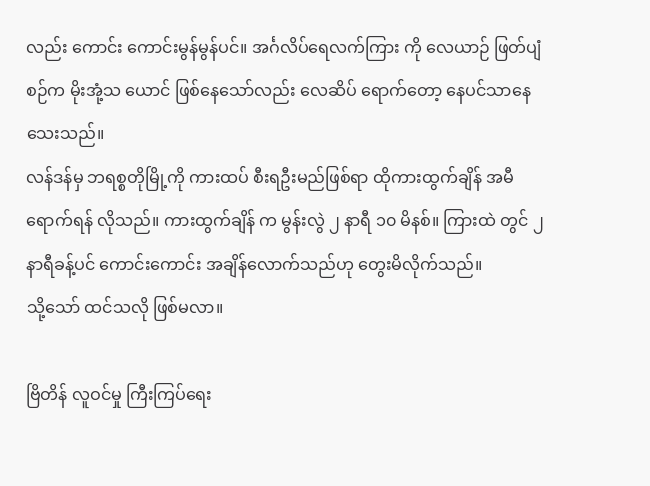လည်း ကောင်း ကောင်းမွန်မွန်ပင်။ အင်္ဂလိပ်ရေလက်ကြား ကို လေယာဉ် ဖြတ်ပျံစဉ်က မိုးအုံ့သ ယောင် ဖြစ်နေသော်လည်း လေဆိပ် ရောက်တော့ နေပင်သာနေသေးသည်။
လန်ဒန်မှ ဘရစ္စတိုမြို့ကို ကားထပ် စီးရဦးမည်ဖြစ်ရာ ထိုကားထွက်ချိန် အမီရောက်ရန် လိုသည်။ ကားထွက်ချိန် က မွန်းလွဲ ၂ နာရီ ၁၀ မိနစ်။ ကြားထဲ တွင် ၂ နာရီခန့်ပင် ကောင်းကောင်း အချိန်လောက်သည်ဟု တွေးမိလိုက်သည်။
သို့သော် ထင်သလို ဖြစ်မလာ။

ဗြိတိန် လူဝင်မှု ကြီးကြပ်ရေး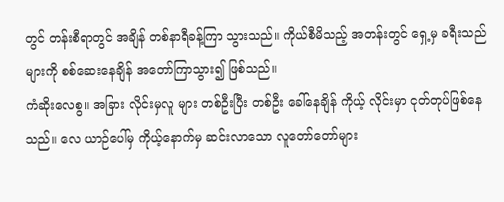တွင် တန်းစီရာတွင် အချိန် တစ်နာရီခန့်ကြာ သွားသည်။ ကိုယ်စီမိသည့် အတန်းတွင် ရှေ့မှ ခရီးသည်များကို စစ်ဆေးနေချိန် အတော်ကြာသွား၍ ဖြစ်သည်။
ကံဆိုးလေစွ။ အခြား လိုင်းမှလူ များ တစ်ဦးပြီး တစ်ဦး ခေါ်နေချိန် ကိုယ့် လိုင်းမှာ ငုတ်တုပ်ဖြစ်နေသည်။ လေ ယာဉ်ပေါ်မှ ကိုယ့်နောက်မှ ဆင်းလာသော လူတော်တော်များ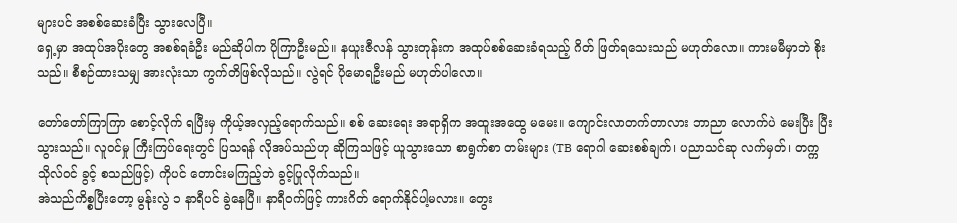များပင် အစစ်ဆေးခံပြီး သွားလေပြီ။
ရှေ့မှာ အထုပ်အပိုးတွေ အစစ်ရခံဦး မည်ဆိုပါက ပိုကြာဦးမည်။ နယူးဇီလန် သွားတုန်းက အထုပ်စစ်ဆေးခံရသည့် ဂိတ် ဖြတ်ရသေးသည် မဟုတ်လော။ ကားမမီမှာဘဲ စိုးသည်။ စီစဉ်ထားသမျှ အားလုံးသာ ကွက်တိဖြစ်လိုသည်။ လွဲရင် ပိုမောရဦးမည် မဟုတ်ပါလော။

တော်တော်ကြာကြာ စောင့်လိုက် ရပြီးမှ ကိုယ့်အလှည့်ရောက်သည်။ စစ် ဆေးရေး အရာရှိက အထူးအထွေ မမေး။ ကျောင်းလာတက်တာလား ဘာညာ လောက်ပဲ မေးပြီး ပြီးသွားသည်။ လူဝင်မှု ကြီးကြပ်ရေးတွင် ပြသရန် လိုအပ်သည်ဟု ဆိုကြသဖြင့် ယူသွားသော စာရွက်စာ တမ်းများ (TB ရောဂါ ဆေးစစ်ချက်၊ ပညာသင်ဆု လက်မှတ်၊ တက္ကသိုလ်ဝင် ခွင့် စသည်ဖြင့်) ကိုပင် တောင်းမကြည့်ဘဲ ခွင့်ပြုလိုက်သည်။
အဲသည်ကိစ္စပြီးတော့ မွန်ုးလွဲ ၁ နာရီပင် ခွဲနေပြီ။ နာရီဝက်ဖြင့် ကားဂိတ် ရောက်နိုင်ပါ့မလား။ တွေး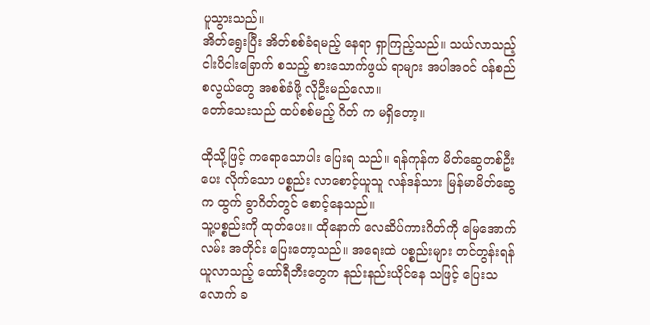ပူသွားသည်။
အိတ်ရွေးပြီး အိတ်စစ်ခံရမည့် နေရာ ရှာကြည့်သည်။ သယ်လာသည့် ငါးပိငါးခြောက် စသည့် စားသောက်ဖွယ် ရာများ အပါအဝင် ဝန်စည်စလွယ်တွေ အစစ်ခံဖို့ လိုဦးမည်လော။
တော်သေးသည် ထပ်စစ်မည့် ဂိတ် က မရှိတော့။

ထိုသို့ဖြင့် ကရောသောပါး ပြေးရ သည်။ ရန်ကုန်က မိတ်ဆွေတစ်ဦး ပေး လိုက်သော ပစ္စည်း လာစောင့်ယူသူ လန်ဒန်သား မြန်မာမိတ်ဆွေက ထွက် ခွာဂိတ်တွင် စောင့်နေသည်။
သူ့ပစ္စည်းကို ထုတ်ပေး။ ထိုနောက် လေဆိပ်ကားဂိတ်ကို မြေအောက်လမ်း အတိုင်း ပြေးတော့သည်။ အရေးထဲ ပစ္စည်းများ တင်တွန်းရန် ယူလာသည့် ထော်ရီဘီးတွေက နည်းနည်းယိုင်နေ သဖြင့် ပြေးသလောက် ခ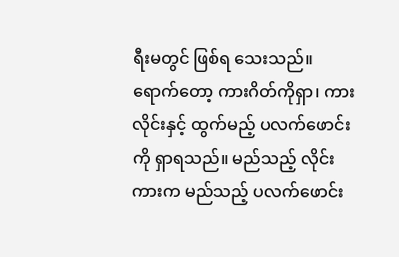ရီးမတွင် ဖြစ်ရ သေးသည်။
ရောက်တော့ ကားဂိတ်ကိုရှာ၊ ကား လိုင်းနှင့် ထွက်မည့် ပလက်ဖောင်းကို ရှာရသည်။ မည်သည့် လိုင်းကားက မည်သည့် ပလက်ဖောင်း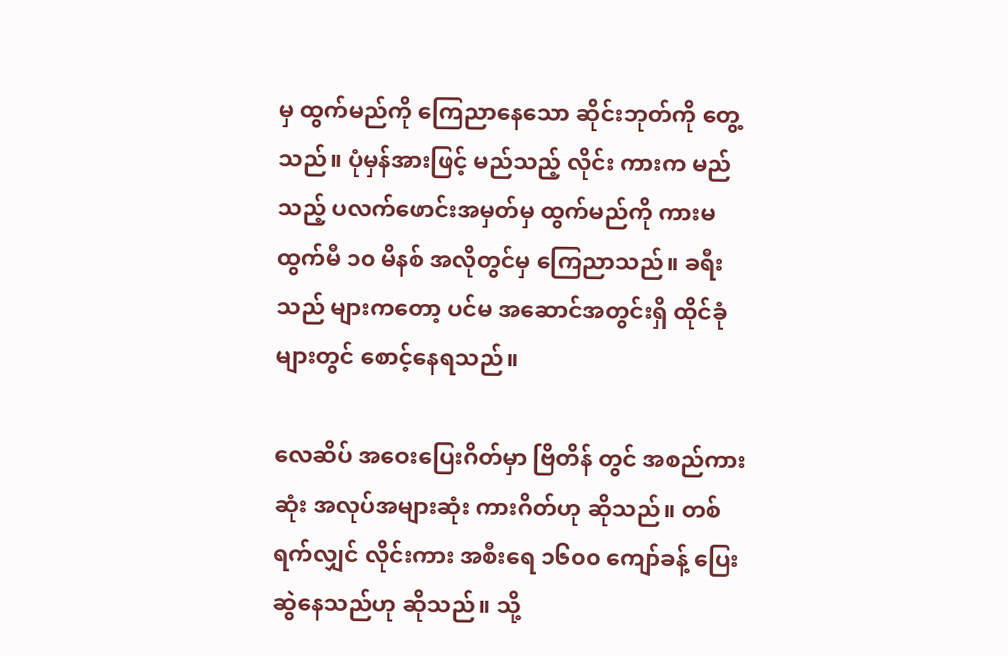မှ ထွက်မည်ကို ကြေညာနေသော ဆိုင်းဘုတ်ကို တွေ့ သည်။ ပုံမှန်အားဖြင့် မည်သည့် လိုင်း ကားက မည်သည့် ပလက်ဖောင်းအမှတ်မှ ထွက်မည်ကို ကားမထွက်မီ ၁၀ မိနစ် အလိုတွင်မှ ကြေညာသည်။ ခရီးသည် များကတော့ ပင်မ အဆောင်အတွင်းရှိ ထိုင်ခုံများတွင် စောင့်နေရသည်။

လေဆိပ် အဝေးပြေးဂိတ်မှာ ဗြိတိန် တွင် အစည်ကားဆုံး အလုပ်အများဆုံး ကားဂိတ်ဟု ဆိုသည်။ တစ်ရက်လျှင် လိုင်းကား အစီးရေ ၁၆၀၀ ကျော်ခန့် ပြေးဆွဲနေသည်ဟု ဆိုသည်။ သို့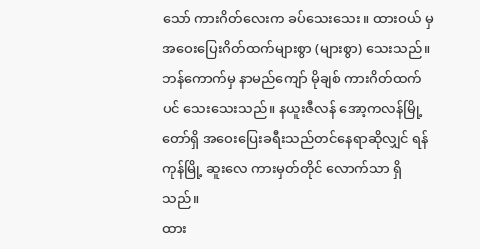သော် ကားဂိတ်လေးက ခပ်သေးသေး။ ထားဝယ် မှ အဝေးပြေးဂိတ်ထက်များစွာ (များစွာ) သေးသည်။
ဘန်ကောက်မှ နာမည်ကျော် မိုချစ် ကားဂိတ်ထက်ပင် သေးသေးသည်။ နယူးဇီလန် အော့ကလန်မြို့တော်ရှိ အဝေးပြေးခရီးသည်တင်နေရာဆိုလျှင် ရန်ကုန်မြို့ ဆူးလေ ကားမှတ်တိုင် လောက်သာ ရှိသည်။
ထား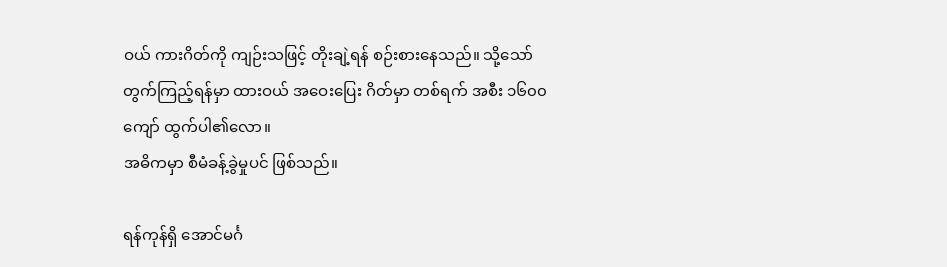ဝယ် ကားဂိတ်ကို ကျဉ်းသဖြင့် တိုးချဲ့ရန် စဉ်းစားနေသည်။ သို့သော် တွက်ကြည့်ရန်မှာ ထားဝယ် အဝေးပြေး ဂိတ်မှာ တစ်ရက် အစီး ၁၆၀၀ ကျော် ထွက်ပါ၏လော။
အဓိကမှာ စီမံခန့်ခွဲမှုပင် ဖြစ်သည်။

ရန်ကုန်ရှိ အောင်မင်္ဂ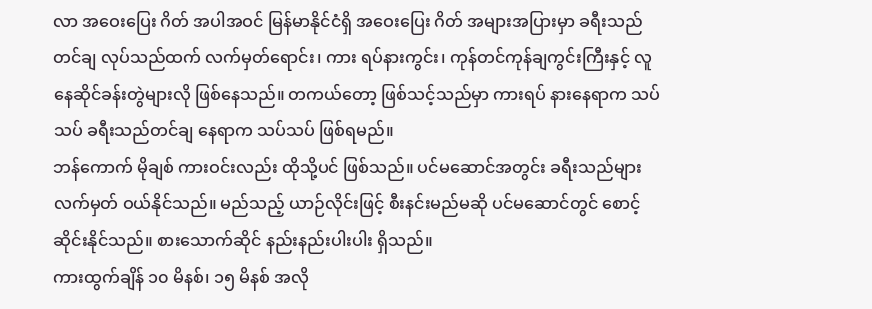လာ အဝေးပြေး ဂိတ် အပါအဝင် မြန်မာနိုင်ငံရှိ အဝေးပြေး ဂိတ် အများအပြားမှာ ခရီးသည်တင်ချ လုပ်သည်ထက် လက်မှတ်ရောင်း၊ ကား ရပ်နားကွင်း၊ ကုန်တင်ကုန်ချကွင်းကြီးနှင့် လူနေဆိုင်ခန်းတွဲများလို ဖြစ်နေသည်။ တကယ်တော့ ဖြစ်သင့်သည်မှာ ကားရပ် နားနေရာက သပ်သပ် ခရီးသည်တင်ချ နေရာက သပ်သပ် ဖြစ်ရမည်။
ဘန်ကောက် မိုချစ် ကားဝင်းလည်း ထိုသို့ပင် ဖြစ်သည်။ ပင်မဆောင်အတွင်း ခရီးသည်များ လက်မှတ် ဝယ်နိုင်သည်။ မည်သည့် ယာဉ်လိုင်းဖြင့် စီးနင်းမည်မဆို ပင်မဆောင်တွင် စောင့်ဆိုင်းနိုင်သည်။ စားသောက်ဆိုင် နည်းနည်းပါးပါး ရှိသည်။
ကားထွက်ချိန် ၁၀ မိနစ်၊ ၁၅ မိနစ် အလို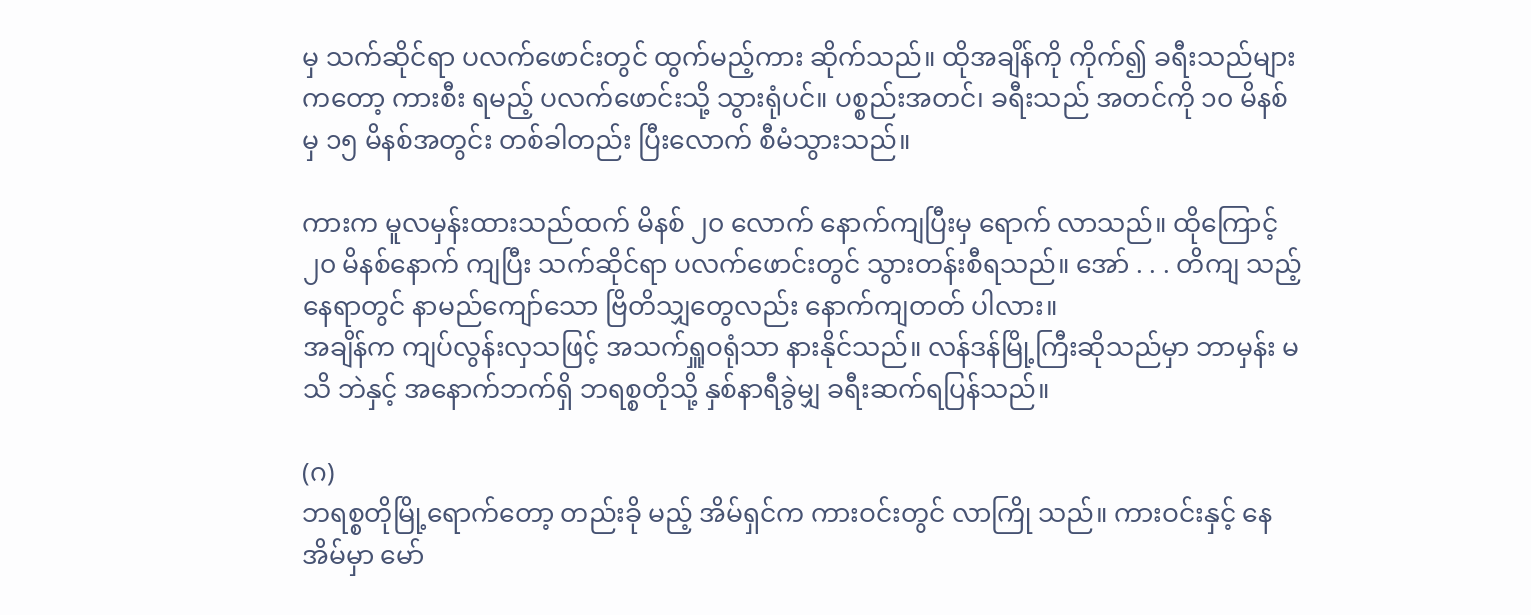မှ သက်ဆိုင်ရာ ပလက်ဖောင်းတွင် ထွက်မည့်ကား ဆိုက်သည်။ ထိုအချိန်ကို ကိုက်၍ ခရီးသည်များကတော့ ကားစီး ရမည့် ပလက်ဖောင်းသို့ သွားရုံပင်။ ပစ္စည်းအတင်၊ ခရီးသည် အတင်ကို ၁၀ မိနစ်မှ ၁၅ မိနစ်အတွင်း တစ်ခါတည်း ပြီးလောက် စီမံသွားသည်။

ကားက မူလမှန်းထားသည်ထက် မိနစ် ၂၀ လောက် နောက်ကျပြီးမှ ရောက် လာသည်။ ထိုကြောင့် ၂၀ မိနစ်နောက် ကျပြီး သက်ဆိုင်ရာ ပလက်ဖောင်းတွင် သွားတန်းစီရသည်။ အော် . . . တိကျ သည့် နေရာတွင် နာမည်ကျော်သော ဗြိတိသျှတွေလည်း နောက်ကျတတ် ပါလား။
အချိန်က ကျပ်လွန်းလှသဖြင့် အသက်ရှူဝရုံသာ နားနိုင်သည်။ လန်ဒန်မြို့ကြီးဆိုသည်မှာ ဘာမှန်း မသိ ဘဲနှင့် အနောက်ဘက်ရှိ ဘရစ္စတိုသို့ နှစ်နာရီခွဲမျှ ခရီးဆက်ရပြန်သည်။

(ဂ)
ဘရစ္စတိုမြို့ရောက်တော့ တည်းခို မည့် အိမ်ရှင်က ကားဝင်းတွင် လာကြို သည်။ ကားဝင်းနှင့် နေအိမ်မှာ မော်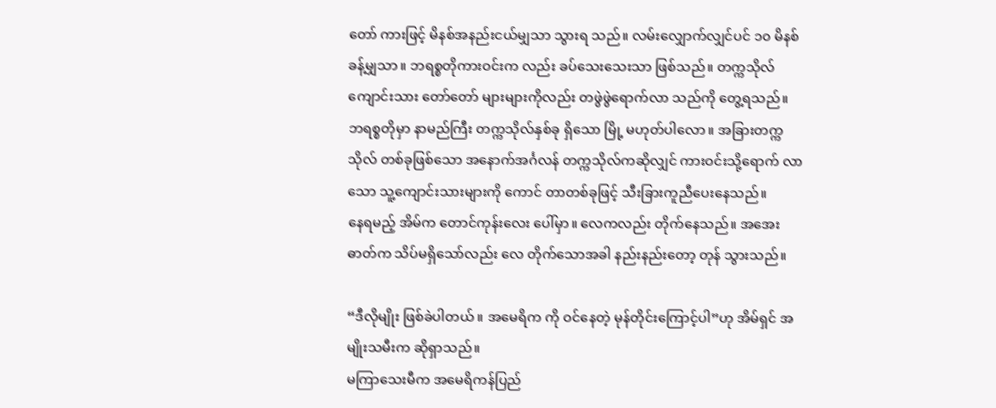တော် ကားဖြင့် မိနစ်အနည်းငယ်မျှသာ သွားရ သည်။ လမ်းလျှောက်လျှင်ပင် ၁၀ မိနစ်ခန့်မျှသာ။ ဘရစ္စတိုကားဝင်းက လည်း ခပ်သေးသေးသာ ဖြစ်သည်။ တက္ကသိုလ်ကျောင်းသား တော်တော် များများကိုလည်း တဖွဲဖွဲရောက်လာ သည်ကို တွေ့ရသည်။ ဘရစ္စတိုမှာ နာမည်ကြီး တက္ကသိုလ်နှစ်ခု ရှိသော မြို့ မဟုတ်ပါလော။ အခြားတက္ကသိုလ် တစ်ခုဖြစ်သော အနောက်အင်္ဂလန် တက္ကသိုလ်ကဆိုလျှင် ကားဝင်းသို့ရောက် လာသော သူ့ကျောင်းသားများကို ကောင် တာတစ်ခုဖြင့် သီးခြားကူညီပေးနေသည်။
နေရမည့် အိမ်က တောင်ကုန်းလေး ပေါ်မှာ။ လေကလည်း တိုက်နေသည်။ အအေးဓာတ်က သိပ်မရှိသော်လည်း လေ တိုက်သောအခါ နည်းနည်းတော့ တုန် သွားသည်။

“ဒီလိုမျိုး ဖြစ်ခဲပါတယ်။ အမေရိက ကို ဝင်နေတဲ့ မုန်တိုင်းကြောင့်ပါ”ဟု အိမ်ရှင် အမျိုးသမီးက ဆိုရှာသည်။
မကြာသေးမီက အမေရိကန်ပြည်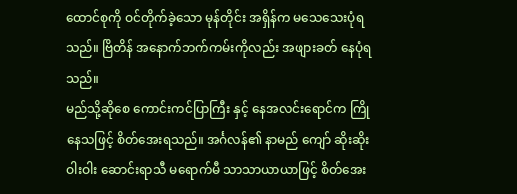ထောင်စုကို ဝင်တိုက်ခဲ့သော မုန်တိုင်း အရှိန်က မသေသေးပုံရသည်။ ဗြိတိန် အနောက်ဘက်ကမ်းကိုလည်း အဖျားခတ် နေပုံရသည်။
မည်သို့ဆိုစေ ကောင်းကင်ပြာကြီး နှင့် နေအလင်းရောင်က ကြိုနေသဖြင့် စိတ်အေးရသည်။ အင်္ဂလန်၏ နာမည် ကျော် ဆိုးဆိုးဝါးဝါး ဆောင်းရာသီ မရောက်မီ သာသာယာယာဖြင့် စိတ်အေး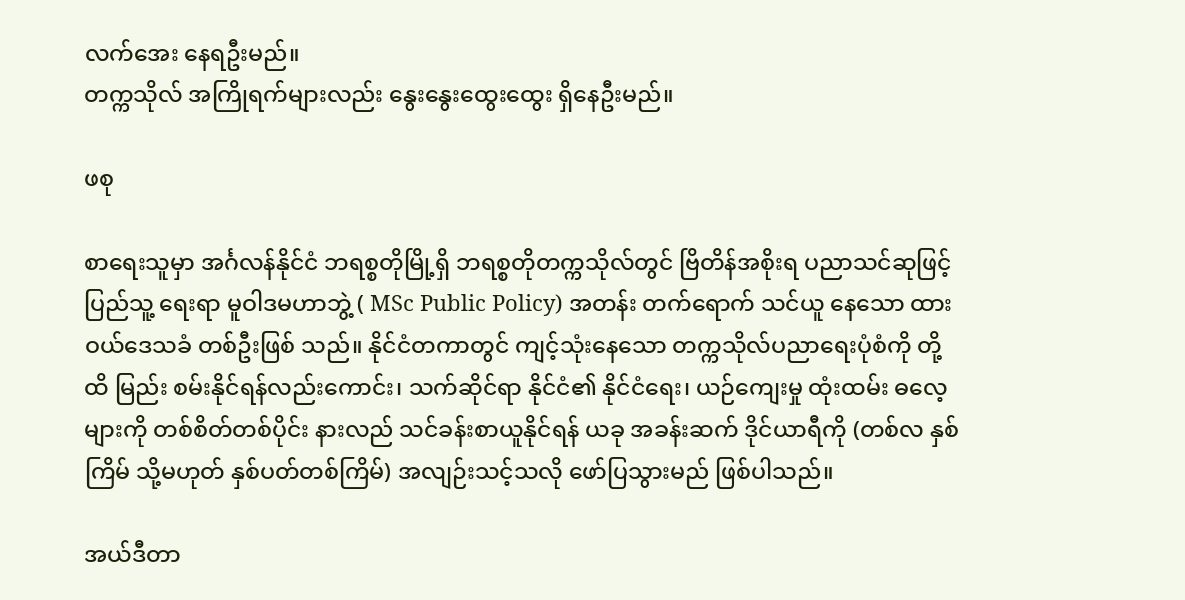လက်အေး နေရဦးမည်။
တက္ကသိုလ် အကြိုရက်များလည်း နွေးနွေးထွေးထွေး ရှိနေဦးမည်။

ဖစု

စာရေးသူမှာ အင်္ဂလန်နိုင်ငံ ဘရစ္စတိုမြို့ရှိ ဘရစ္စတိုတက္ကသိုလ်တွင် ဗြိတိန်အစိုးရ ပညာသင်ဆုဖြင့် ပြည်သူ့ ရေးရာ မူဝါဒမဟာဘွဲ့ ( MSc Public Policy) အတန်း တက်ရောက် သင်ယူ နေသော ထားဝယ်ဒေသခံ တစ်ဦးဖြစ် သည်။ နိုင်ငံတကာတွင် ကျင့်သုံးနေသော တက္ကသိုလ်ပညာရေးပုံစံကို တို့ထိ မြည်း စမ်းနိုင်ရန်လည်းကောင်း၊ သက်ဆိုင်ရာ နိုင်ငံ၏ နိုင်ငံရေး၊ ယဉ်ကျေးမှု ထုံးထမ်း ဓလေ့များကို တစ်စိတ်တစ်ပိုင်း နားလည် သင်ခန်းစာယူနိုင်ရန် ယခု အခန်းဆက် ဒိုင်ယာရီကို (တစ်လ နှစ်ကြိမ် သို့မဟုတ် နှစ်ပတ်တစ်ကြိမ်) အလျဉ်းသင့်သလို ဖော်ပြသွားမည် ဖြစ်ပါသည်။

အယ်ဒီတာ